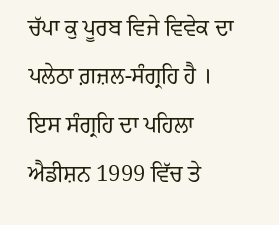ਚੱਪਾ ਕੁ ਪੂਰਬ ਵਿਜੇ ਵਿਵੇਕ ਦਾ ਪਲੇਠਾ ਗ਼ਜ਼ਲ-ਸੰਗ੍ਰਹਿ ਹੈ । ਇਸ ਸੰਗ੍ਰਹਿ ਦਾ ਪਹਿਲਾ ਐਡੀਸ਼ਨ 1999 ਵਿੱਚ ਤੇ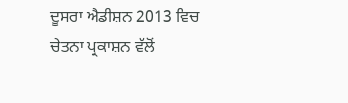ਦੂਸਰਾ ਐਡੀਸ਼ਨ 2013 ਵਿਚ ਚੇਤਨਾ ਪ੍ਰਕਾਸ਼ਨ ਵੱਲੋਂ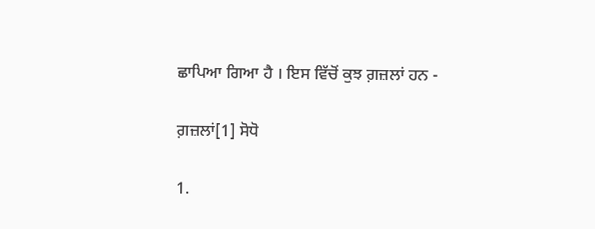ਛਾਪਿਆ ਗਿਆ ਹੈ । ਇਸ ਵਿੱਚੋਂ ਕੁਝ ਗ਼ਜ਼ਲਾਂ ਹਨ -

ਗ਼ਜ਼ਲਾਂ[1] ਸੋਧੋ

1.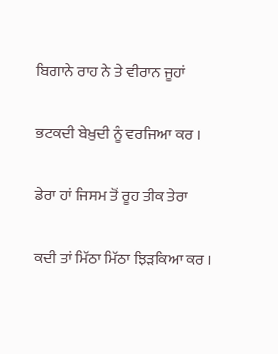ਬਿਗਾਨੇ ਰਾਹ ਨੇ ਤੇ ਵੀਰਾਨ ਜੂਹਾਂ

ਭਟਕਦੀ ਬੇਖ਼ੁਦੀ ਨੂੰ ਵਰਜਿਆ ਕਰ ।

ਡੇਰਾ ਹਾਂ ਜਿਸਮ ਤੋਂ ਰੂਹ ਤੀਕ ਤੇਰਾ

ਕਦੀ ਤਾਂ ਮਿੱਠਾ ਮਿੱਠਾ ਝਿੜਕਿਆ ਕਰ ।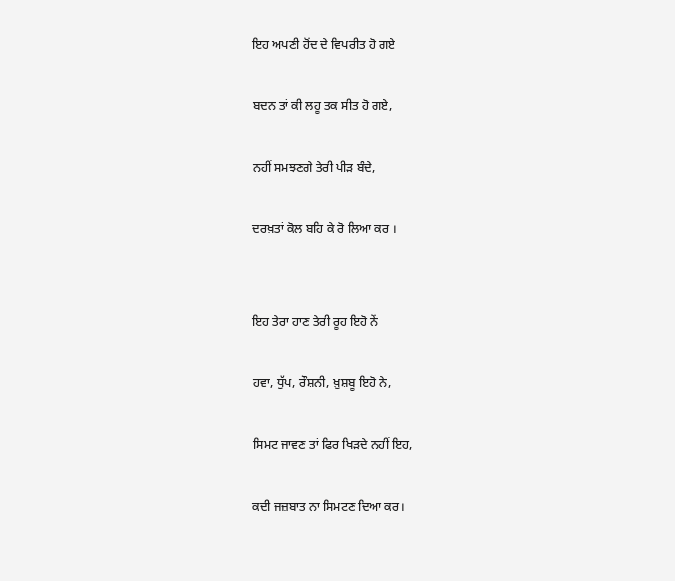ਇਹ ਅਪਣੀ ਹੋਂਦ ਦੇ ਵਿਪਰੀਤ ਹੋ ਗਏ

ਬਦਨ ਤਾਂ ਕੀ ਲਹੂ ਤਕ ਸੀਤ ਹੋ ਗਏ,

ਨਹੀਂ ਸਮਝਣਗੇ ਤੇਰੀ ਪੀੜ ਬੰਦੇ,

ਦਰਖ਼ਤਾਂ ਕੋਲ ਬਹਿ ਕੇ ਰੋ ਲਿਆ ਕਰ ।


ਇਹ ਤੇਰਾ ਹਾਣ ਤੇਰੀ ਰੂਹ ਇਹੋ ਨੇਂ

ਹਵਾ, ਧੁੱਪ, ਰੌਸ਼ਨੀ, ਖ਼ੁਸ਼ਬੂ ਇਹੋ ਨੇ,

ਸਿਮਟ ਜਾਵਣ ਤਾਂ ਫਿਰ ਖਿੜਦੇ ਨਹੀਂ ਇਹ,

ਕਦੀ ਜਜ਼ਬਾਤ ਨਾ ਸਿਮਟਣ ਦਿਆ ਕਰ।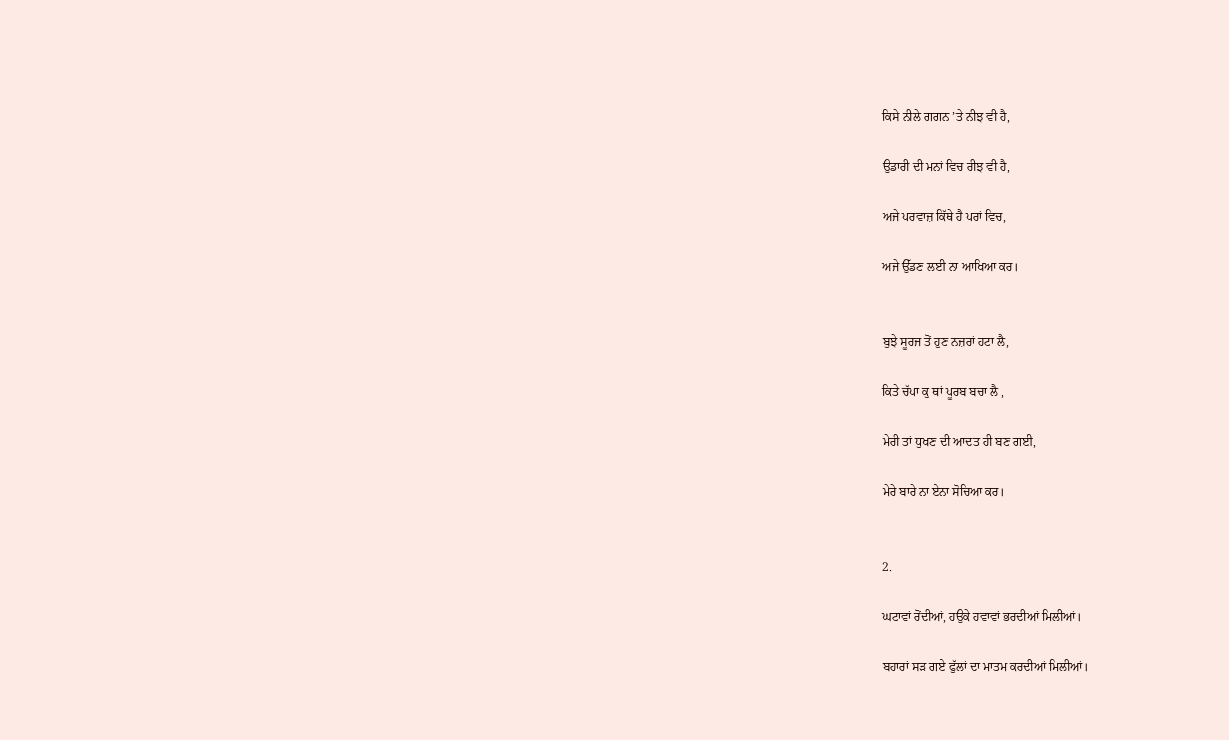ਕਿਸੇ ਨੀਲੇ ਗਗਨ ’ਤੇ ਨੀਝ ਵੀ ਹੈ,

ਉਡਾਰੀ ਦੀ ਮਨਾਂ ਵਿਚ ਰੀਝ ਵੀ ਹੈ,

ਅਜੇ ਪਰਵਾਜ਼ ਕਿੱਥੇ ਹੈ ਪਰਾਂ ਵਿਚ,

ਅਜੇ ਉੱਡਣ ਲਈ ਨਾ ਆਖਿਆ ਕਰ।


ਬੁਝੇ ਸੂਰਜ ਤੋਂ ਹੁਣ ਨਜ਼ਰਾਂ ਹਟਾ ਲੈ,

ਕਿਤੇ ਚੱਪਾ ਕੁ ਥਾਂ ਪੂਰਬ ਬਚਾ ਲੈ ,

ਮੇਰੀ ਤਾਂ ਧੁਖਣ ਦੀ ਆਦਤ ਹੀ ਬਣ ਗਈ,

ਮੇਰੇ ਬਾਰੇ ਨਾ ਏਨਾ ਸੋਚਿਆ ਕਰ।


2.

ਘਟਾਵਾਂ ਰੋਂਦੀਆਂ, ਹਉਕੇ ਹਵਾਵਾਂ ਭਰਦੀਆਂ ਮਿਲੀਆਂ।

ਬਹਾਰਾਂ ਸੜ ਗਏ ਫੁੱਲਾਂ ਦਾ ਮਾਤਮ ਕਰਦੀਆਂ ਮਿਲੀਆਂ।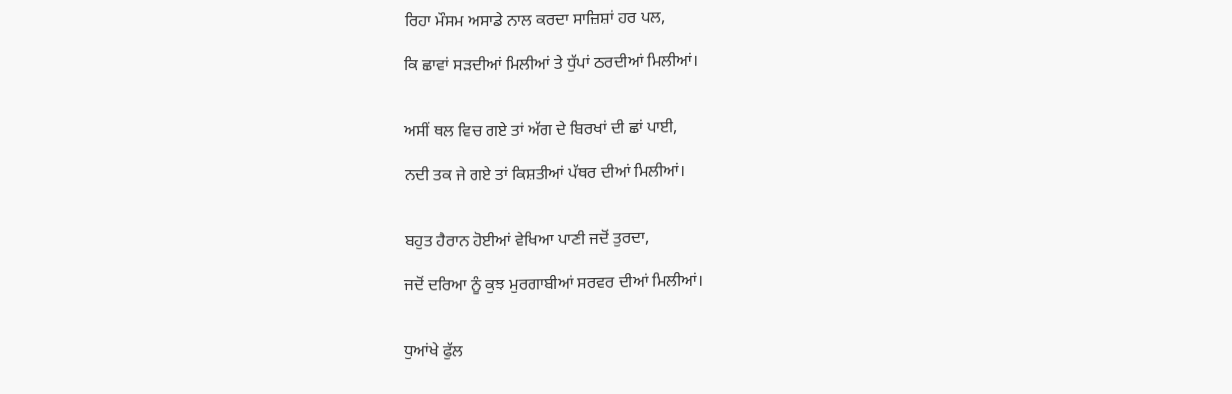ਰਿਹਾ ਮੌਸਮ ਅਸਾਡੇ ਨਾਲ ਕਰਦਾ ਸਾਜ਼ਿਸ਼ਾਂ ਹਰ ਪਲ,

ਕਿ ਛਾਵਾਂ ਸੜਦੀਆਂ ਮਿਲੀਆਂ ਤੇ ਧੁੱਪਾਂ ਠਰਦੀਆਂ ਮਿਲੀਆਂ।


ਅਸੀਂ ਥਲ ਵਿਚ ਗਏ ਤਾਂ ਅੱਗ ਦੇ ਬਿਰਖਾਂ ਦੀ ਛਾਂ ਪਾਈ,

ਨਦੀ ਤਕ ਜੇ ਗਏ ਤਾਂ ਕਿਸ਼ਤੀਆਂ ਪੱਥਰ ਦੀਆਂ ਮਿਲੀਆਂ।


ਬਹੁਤ ਹੈਰਾਨ ਹੋਈਆਂ ਵੇਖਿਆ ਪਾਣੀ ਜਦੋਂ ਤੁਰਦਾ,

ਜਦੋਂ ਦਰਿਆ ਨੂੰ ਕੁਝ ਮੁਰਗਾਬੀਆਂ ਸਰਵਰ ਦੀਆਂ ਮਿਲੀਆਂ।


ਧੁਆਂਖੇ ਫੁੱਲ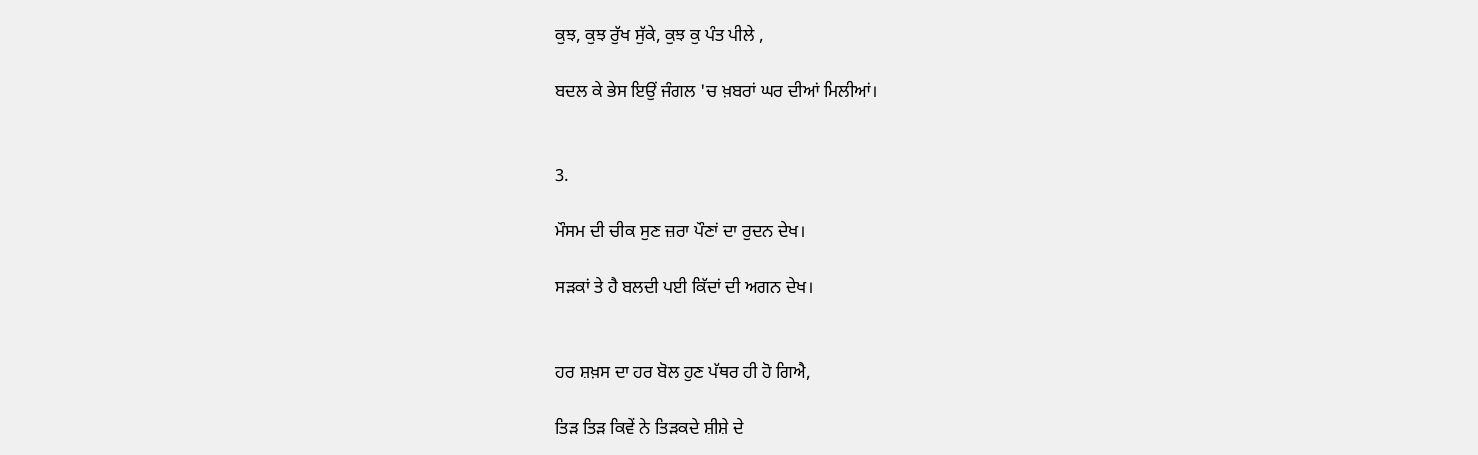ਕੁਝ, ਕੁਝ ਰੁੱਖ ਸੁੱਕੇ, ਕੁਝ ਕੁ ਪੰਤ ਪੀਲੇ ,

ਬਦਲ ਕੇ ਭੇਸ ਇਉਂ ਜੰਗਲ 'ਚ ਖ਼ਬਰਾਂ ਘਰ ਦੀਆਂ ਮਿਲੀਆਂ।


3.

ਮੌਸਮ ਦੀ ਚੀਕ ਸੁਣ ਜ਼ਰਾ ਪੌਣਾਂ ਦਾ ਰੁਦਨ ਦੇਖ।

ਸੜਕਾਂ ਤੇ ਹੈ ਬਲਦੀ ਪਈ ਕਿੱਦਾਂ ਦੀ ਅਗਨ ਦੇਖ।


ਹਰ ਸ਼ਖ਼ਸ ਦਾ ਹਰ ਬੋਲ ਹੁਣ ਪੱਥਰ ਹੀ ਹੋ ਗਿਐ,

ਤਿੜ ਤਿੜ ਕਿਵੇਂ ਨੇ ਤਿੜਕਦੇ ਸ਼ੀਸ਼ੇ ਦੇ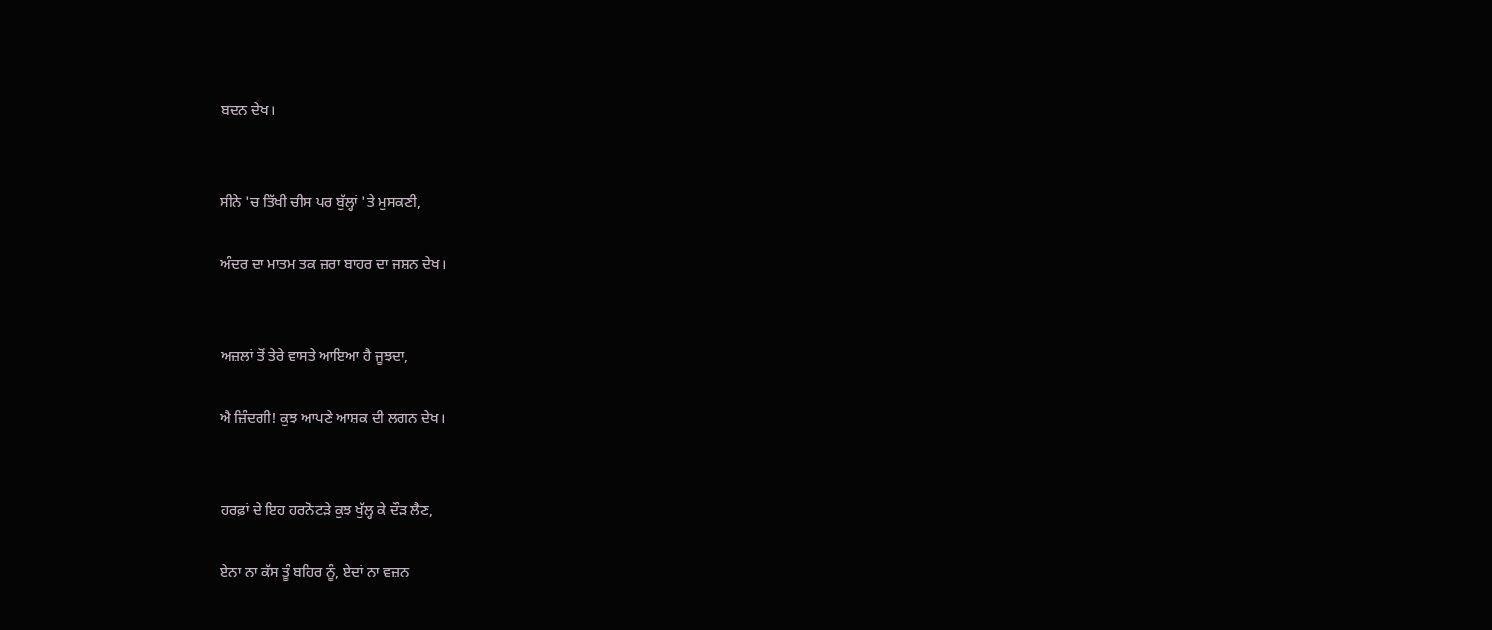ਬਦਨ ਦੇਖ।


ਸੀਨੇ 'ਚ ਤਿੱਖੀ ਚੀਸ ਪਰ ਬੁੱਲ੍ਹਾਂ 'ਤੇ ਮੁਸਕਣੀ,

ਅੰਦਰ ਦਾ ਮਾਤਮ ਤਕ ਜ਼ਰਾ ਬਾਹਰ ਦਾ ਜਸ਼ਨ ਦੇਖ।


ਅਜ਼ਲਾਂ ਤੋਂ ਤੇਰੇ ਵਾਸਤੇ ਆਇਆ ਹੈ ਜੂਝਦਾ,

ਐ ਜ਼ਿੰਦਗੀ! ਕੁਝ ਆਪਣੇ ਆਸ਼ਕ ਦੀ ਲਗਨ ਦੇਖ।


ਹਰਫ਼ਾਂ ਦੇ ਇਹ ਹਰਨੋਟੜੇ ਕੁਝ ਖੁੱਲ੍ਹ ਕੇ ਦੌੜ ਲੈਣ,

ਏਨਾ ਨਾ ਕੱਸ ਤੂੰ ਬਹਿਰ ਨੂੰ, ਏਦਾਂ ਨਾ ਵਜ਼ਨ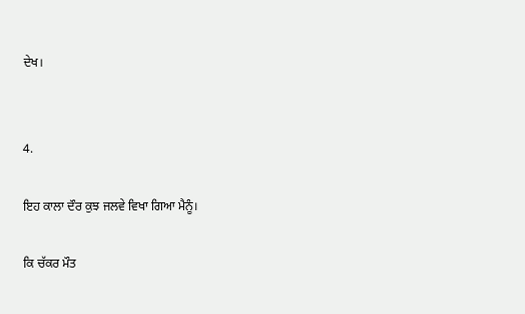ਦੇਖ।


4.

ਇਹ ਕਾਲਾ ਦੌਰ ਕੁਝ ਜਲਵੇ ਵਿਖਾ ਗਿਆ ਮੈਨੂੰ।

ਕਿ ਚੱਕਰ ਮੌਤ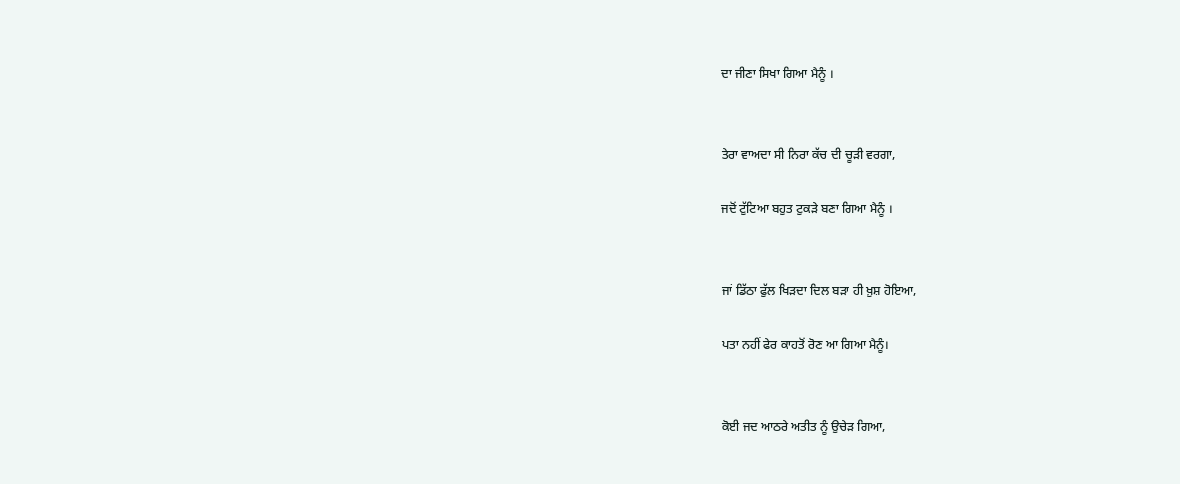ਦਾ ਜੀਣਾ ਸਿਖਾ ਗਿਆ ਮੈਨੂੰ ।


ਤੇਰਾ ਵਾਅਦਾ ਸੀ ਨਿਰਾ ਕੱਚ ਦੀ ਚੂੜੀ ਵਰਗਾ,

ਜਦੋਂ ਟੁੱਟਿਆ ਬਹੁਤ ਟੁਕੜੇ ਬਣਾ ਗਿਆ ਮੈਨੂੰ ।


ਜਾਂ ਡਿੱਠਾ ਫੁੱਲ ਖਿੜਦਾ ਦਿਲ ਬੜਾ ਹੀ ਖ਼ੁਸ਼ ਹੋਇਆ,

ਪਤਾ ਨਹੀਂ ਫੇਰ ਕਾਹਤੋਂ ਰੋਣ ਆ ਗਿਆ ਮੈਨੂੰ।


ਕੋਈ ਜਦ ਆਠਰੇ ਅਤੀਤ ਨੂੰ ਉਚੇੜ ਗਿਆ,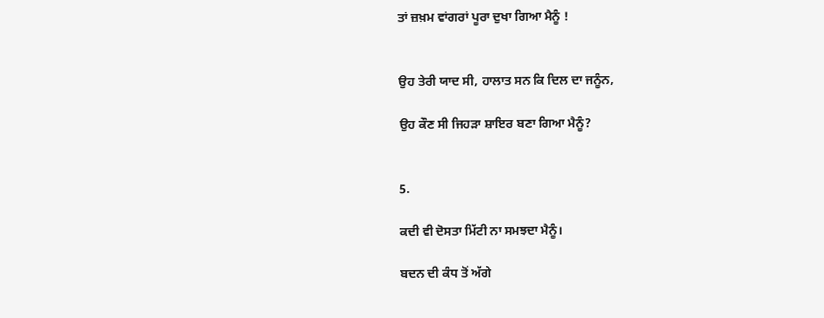ਤਾਂ ਜ਼ਖ਼ਮ ਵਾਂਗਰਾਂ ਪੂਰਾ ਦੁਖਾ ਗਿਆ ਮੈਨੂੰ !


ਉਹ ਤੇਰੀ ਯਾਦ ਸੀ, ਹਾਲਾਤ ਸਨ ਕਿ ਦਿਲ ਦਾ ਜਨੂੰਨ,

ਉਹ ਕੌਣ ਸੀ ਜਿਹੜਾ ਸ਼ਾਇਰ ਬਣਾ ਗਿਆ ਮੈਨੂੰ?


5.

ਕਦੀ ਵੀ ਦੋਸਤਾ ਮਿੱਟੀ ਨਾ ਸਮਝਦਾ ਮੈਨੂੰ।

ਬਦਨ ਦੀ ਕੰਧ ਤੋਂ ਅੱਗੇ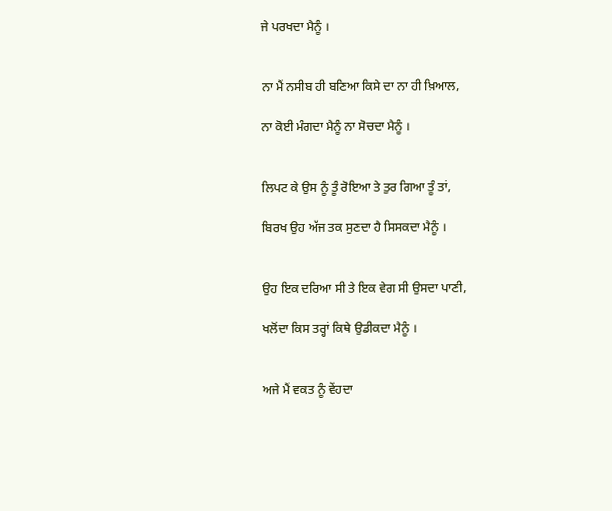ਜੇ ਪਰਖਦਾ ਮੈਨੂੰ ।


ਨਾ ਮੈਂ ਨਸੀਬ ਹੀ ਬਣਿਆ ਕਿਸੇ ਦਾ ਨਾ ਹੀ ਖ਼ਿਆਲ,

ਨਾ ਕੋਈ ਮੰਗਦਾ ਮੈਨੂੰ ਨਾ ਸੋਚਦਾ ਮੈਨੂੰ ।


ਲਿਪਟ ਕੇ ਉਸ ਨੂੰ ਤੂੰ ਰੋਇਆ ਤੇ ਤੁਰ ਗਿਆ ਤੂੰ ਤਾਂ,

ਬਿਰਖ ਉਹ ਅੱਜ ਤਕ ਸੁਣਦਾ ਹੈ ਸਿਸਕਦਾ ਮੈਨੂੰ ।


ਉਹ ਇਕ ਦਰਿਆ ਸੀ ਤੇ ਇਕ ਵੇਗ ਸੀ ਉਸਦਾ ਪਾਣੀ,

ਖਲੋਂਦਾ ਕਿਸ ਤਰ੍ਹਾਂ ਕਿਥੇ ਉਡੀਕਦਾ ਮੈਨੂੰ ।


ਅਜੇ ਮੈਂ ਵਕਤ ਨੂੰ ਵੇਂਹਦਾ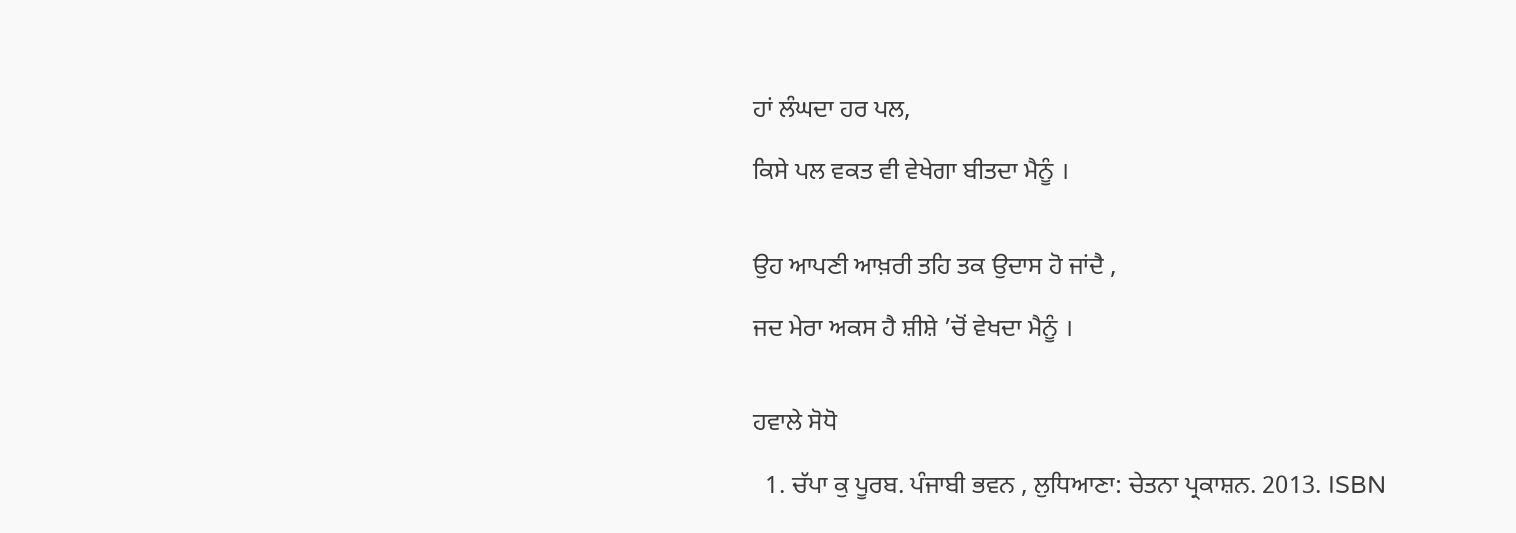ਹਾਂ ਲੰਘਦਾ ਹਰ ਪਲ,

ਕਿਸੇ ਪਲ ਵਕਤ ਵੀ ਵੇਖੇਗਾ ਬੀਤਦਾ ਮੈਨੂੰ ।


ਉਹ ਆਪਣੀ ਆਖ਼ਰੀ ਤਹਿ ਤਕ ਉਦਾਸ ਹੋ ਜਾਂਦੈ ,

ਜਦ ਮੇਰਾ ਅਕਸ ਹੈ ਸ਼ੀਸ਼ੇ ’ਚੋਂ ਵੇਖਦਾ ਮੈਨੂੰ ।


ਹਵਾਲੇ ਸੋਧੋ

  1. ਚੱਪਾ ਕੁ ਪੂਰਬ. ਪੰਜਾਬੀ ਭਵਨ , ਲੁਧਿਆਣਾ: ਚੇਤਨਾ ਪ੍ਰਕਾਸ਼ਨ. 2013. ISBN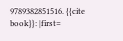9789382851516. {{cite book}}: |first=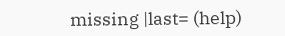missing |last= (help)